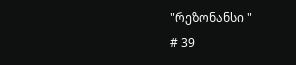"რეზონანსი "
# 39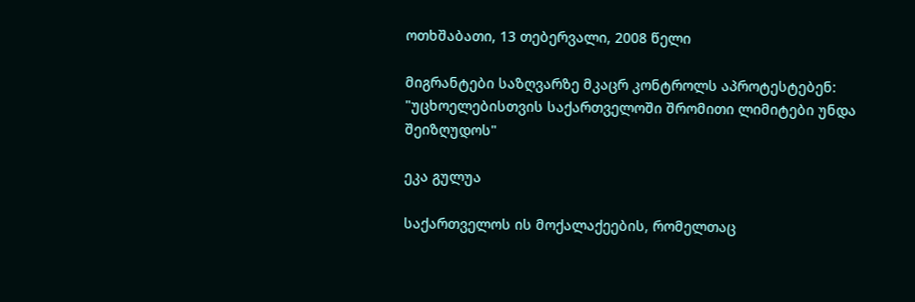ოთხშაბათი, 13 თებერვალი, 2008 წელი

მიგრანტები საზღვარზე მკაცრ კონტროლს აპროტესტებენ: "უცხოელებისთვის საქართველოში შრომითი ლიმიტები უნდა შეიზღუდოს"

ეკა გულუა

საქართველოს ის მოქალაქეების, რომელთაც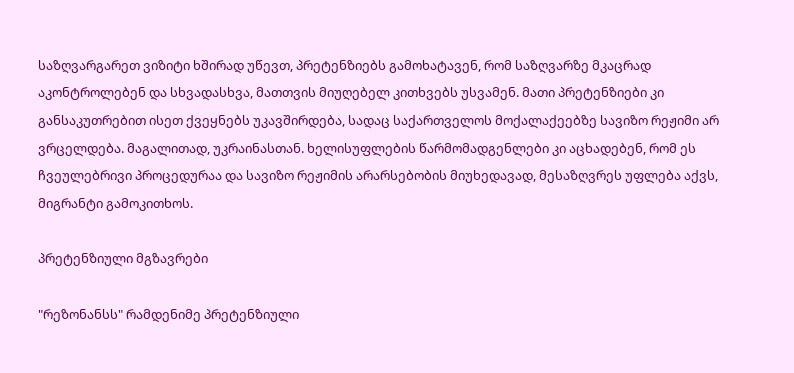საზღვარგარეთ ვიზიტი ხშირად უწევთ, პრეტენზიებს გამოხატავენ, რომ საზღვარზე მკაცრად აკონტროლებენ და სხვადასხვა, მათთვის მიუღებელ კითხვებს უსვამენ. მათი პრეტენზიები კი განსაკუთრებით ისეთ ქვეყნებს უკავშირდება, სადაც საქართველოს მოქალაქეებზე სავიზო რეჟიმი არ ვრცელდება. მაგალითად, უკრაინასთან. ხელისუფლების წარმომადგენლები კი აცხადებენ, რომ ეს ჩვეულებრივი პროცედურაა და სავიზო რეჟიმის არარსებობის მიუხედავად, მესაზღვრეს უფლება აქვს, მიგრანტი გამოკითხოს.

პრეტენზიული მგზავრები

"რეზონანსს" რამდენიმე პრეტენზიული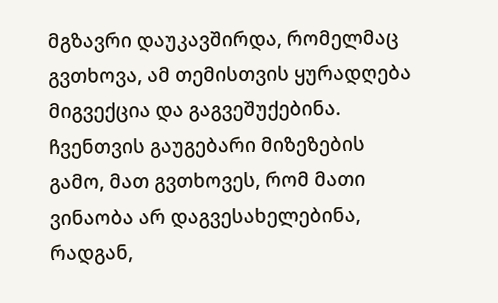მგზავრი დაუკავშირდა, რომელმაც გვთხოვა, ამ თემისთვის ყურადღება მიგვექცია და გაგვეშუქებინა. ჩვენთვის გაუგებარი მიზეზების გამო, მათ გვთხოვეს, რომ მათი ვინაობა არ დაგვესახელებინა, რადგან,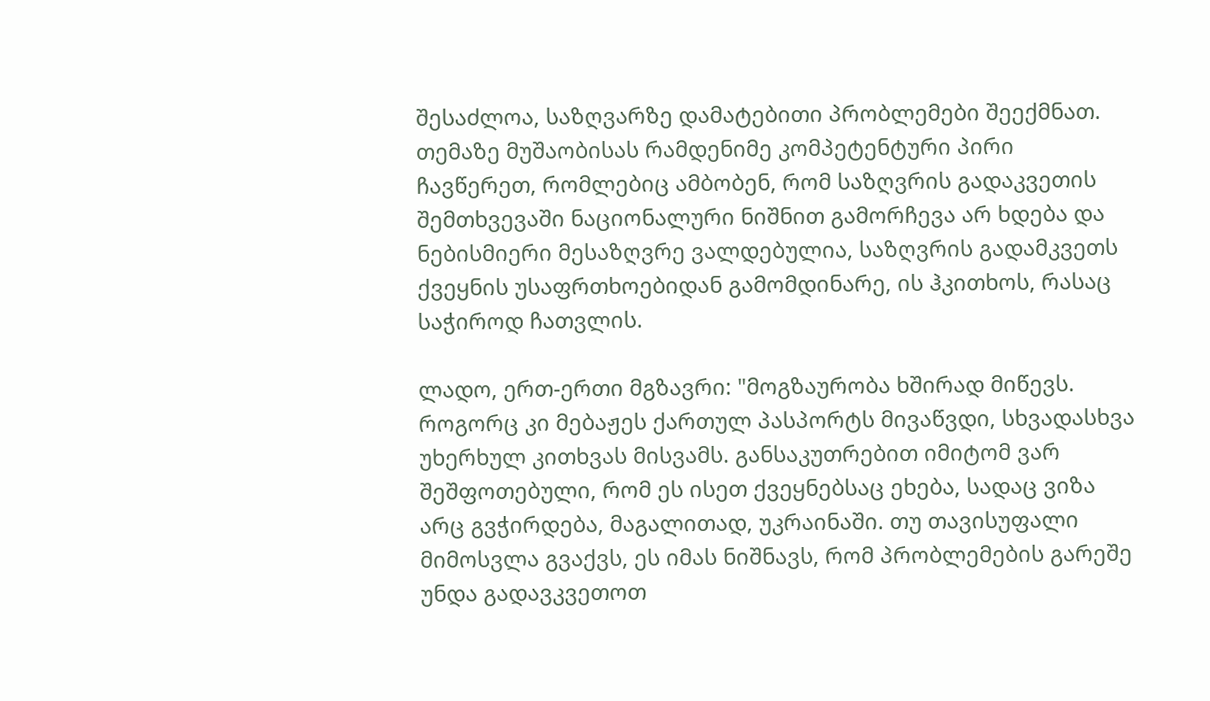შესაძლოა, საზღვარზე დამატებითი პრობლემები შეექმნათ. თემაზე მუშაობისას რამდენიმე კომპეტენტური პირი ჩავწერეთ, რომლებიც ამბობენ, რომ საზღვრის გადაკვეთის შემთხვევაში ნაციონალური ნიშნით გამორჩევა არ ხდება და ნებისმიერი მესაზღვრე ვალდებულია, საზღვრის გადამკვეთს ქვეყნის უსაფრთხოებიდან გამომდინარე, ის ჰკითხოს, რასაც საჭიროდ ჩათვლის.

ლადო, ერთ-ერთი მგზავრი: "მოგზაურობა ხშირად მიწევს. როგორც კი მებაჟეს ქართულ პასპორტს მივაწვდი, სხვადასხვა უხერხულ კითხვას მისვამს. განსაკუთრებით იმიტომ ვარ შეშფოთებული, რომ ეს ისეთ ქვეყნებსაც ეხება, სადაც ვიზა არც გვჭირდება, მაგალითად, უკრაინაში. თუ თავისუფალი მიმოსვლა გვაქვს, ეს იმას ნიშნავს, რომ პრობლემების გარეშე უნდა გადავკვეთოთ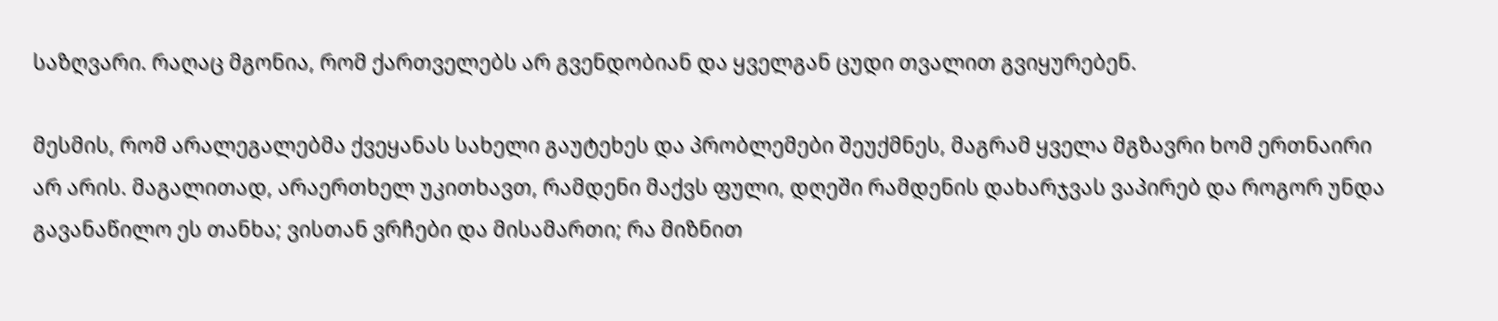საზღვარი. რაღაც მგონია, რომ ქართველებს არ გვენდობიან და ყველგან ცუდი თვალით გვიყურებენ.

მესმის, რომ არალეგალებმა ქვეყანას სახელი გაუტეხეს და პრობლემები შეუქმნეს, მაგრამ ყველა მგზავრი ხომ ერთნაირი არ არის. მაგალითად, არაერთხელ უკითხავთ, რამდენი მაქვს ფული, დღეში რამდენის დახარჯვას ვაპირებ და როგორ უნდა გავანაწილო ეს თანხა; ვისთან ვრჩები და მისამართი; რა მიზნით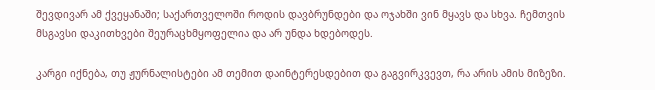შევდივარ ამ ქვეყანაში; საქართველოში როდის დავბრუნდები და ოჯახში ვინ მყავს და სხვა. ჩემთვის მსგავსი დაკითხვები შეურაცხმყოფელია და არ უნდა ხდებოდეს.

კარგი იქნება, თუ ჟურნალისტები ამ თემით დაინტერესდებით და გაგვირკვევთ, რა არის ამის მიზეზი.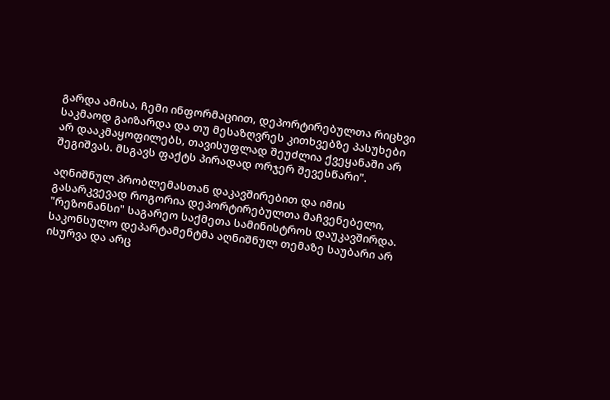გარდა ამისა, ჩემი ინფორმაციით, დეპორტირებულთა რიცხვი საკმაოდ გაიზარდა და თუ მესაზღვრეს კითხვებზე პასუხები არ დააკმაყოფილებს, თავისუფლად შეუძლია ქვეყანაში არ შეგიშვას. მსგავს ფაქტს პირადად ორჯერ შევესწარი".

აღნიშნულ პრობლემასთან დაკავშირებით და იმის გასარკვევად როგორია დეპორტირებულთა მაჩვენებელი, "რეზონანსი" საგარეო საქმეთა სამინისტროს დაუკავშირდა. საკონსულო დეპარტამენტმა აღნიშნულ თემაზე საუბარი არ ისურვა და არც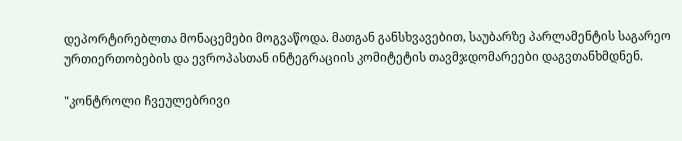დეპორტირებლთა მონაცემები მოგვაწოდა. მათგან განსხვავებით, საუბარზე პარლამენტის საგარეო ურთიერთობების და ევროპასთან ინტეგრაციის კომიტეტის თავმჯდომარეები დაგვთანხმდნენ.

"კონტროლი ჩვეულებრივი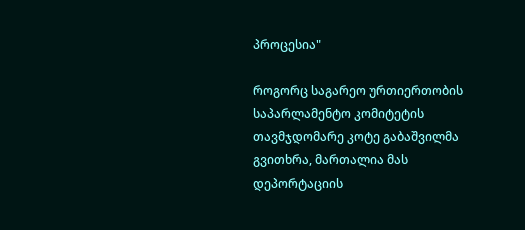პროცესია"

როგორც საგარეო ურთიერთობის საპარლამენტო კომიტეტის თავმჯდომარე კოტე გაბაშვილმა გვითხრა, მართალია მას დეპორტაციის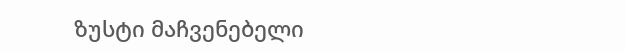ზუსტი მაჩვენებელი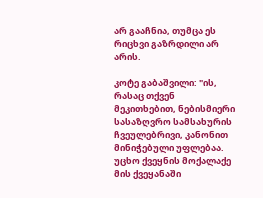არ გააჩნია, თუმცა ეს რიცხვი გაზრდილი არ არის.

კოტე გაბაშვილი: "ის, რასაც თქვენ მეკითხებით, ნებისმიერი სასაზღვრო სამსახურის ჩვეულებრივი, კანონით მინიჭებული უფლებაა. უცხო ქვეყნის მოქალაქე მის ქვეყანაში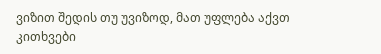ვიზით შედის თუ უვიზოდ, მათ უფლება აქვთ კითხვები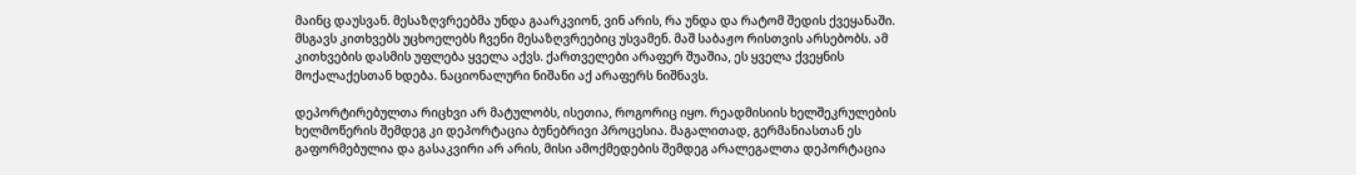მაინც დაუსვან. მესაზღვრეებმა უნდა გაარკვიონ, ვინ არის, რა უნდა და რატომ შედის ქვეყანაში. მსგავს კითხვებს უცხოელებს ჩვენი მესაზღვრეებიც უსვამენ. მაშ საბაჟო რისთვის არსებობს. ამ კითხვების დასმის უფლება ყველა აქვს. ქართველები არაფერ შუაშია, ეს ყველა ქვეყნის მოქალაქესთან ხდება. ნაციონალური ნიშანი აქ არაფერს ნიშნავს.

დეპორტირებულთა რიცხვი არ მატულობს, ისეთია, როგორიც იყო. რეადმისიის ხელშეკრულების ხელმოწერის შემდეგ კი დეპორტაცია ბუნებრივი პროცესია. მაგალითად, გერმანიასთან ეს გაფორმებულია და გასაკვირი არ არის, მისი ამოქმედების შემდეგ არალეგალთა დეპორტაცია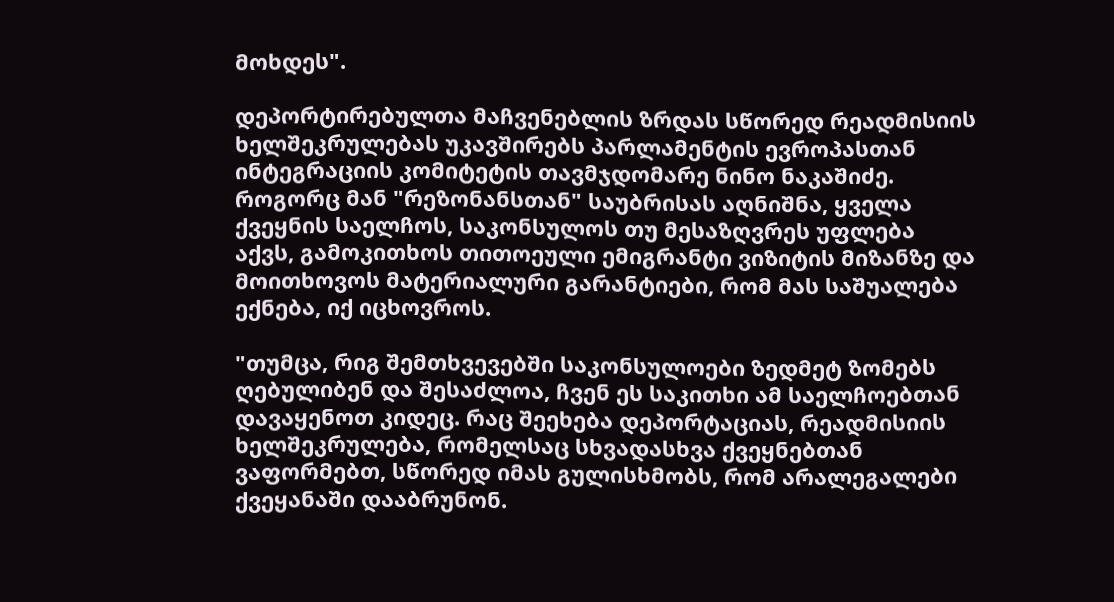მოხდეს".

დეპორტირებულთა მაჩვენებლის ზრდას სწორედ რეადმისიის ხელშეკრულებას უკავშირებს პარლამენტის ევროპასთან ინტეგრაციის კომიტეტის თავმჯდომარე ნინო ნაკაშიძე. როგორც მან "რეზონანსთან" საუბრისას აღნიშნა, ყველა ქვეყნის საელჩოს, საკონსულოს თუ მესაზღვრეს უფლება აქვს, გამოკითხოს თითოეული ემიგრანტი ვიზიტის მიზანზე და მოითხოვოს მატერიალური გარანტიები, რომ მას საშუალება ექნება, იქ იცხოვროს.

"თუმცა, რიგ შემთხვევებში საკონსულოები ზედმეტ ზომებს ღებულიბენ და შესაძლოა, ჩვენ ეს საკითხი ამ საელჩოებთან დავაყენოთ კიდეც. რაც შეეხება დეპორტაციას, რეადმისიის ხელშეკრულება, რომელსაც სხვადასხვა ქვეყნებთან ვაფორმებთ, სწორედ იმას გულისხმობს, რომ არალეგალები ქვეყანაში დააბრუნონ.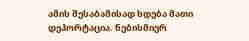ამის შესაბამისად ხდება მათი დეპორტაცია. ნებისმიერ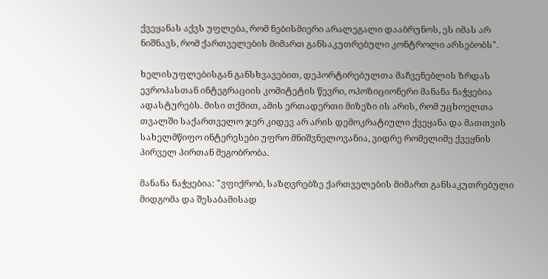ქვეყანას აქვს უფლება, რომ ნებისმიერი არალეგალი დააბრუნოს, ეს იმას არ ნიშნავს, რომ ქართველების მიმართ განსაკუთრებული კონტროლი არსებობს".

ხელისუფლებისგან განსხვავებით, დეპორტირებულთა მაჩვენებლის ზრდას ევროპასთან ინტეგრაციის კომიტეტის წევრი, ოპოზიციონერი მანანა ნაჭყებია ადასტურებს. მისი თქმით, ამის ერთადერთი მიზეზი ის არის, რომ უცხოელთა თვალში საქართველო ჯერ კიდევ არ არის დემოკრატიული ქვეყანა და მათთვის სახელმწიფო ინტერესები უფრო მნიშვნელოვანია, ვიდრე რომელიმე ქვეყნის პირველ პირთან მეგობრობა.

მანანა ნაჭყებია: "ვფიქრობ, საზღვრებზე ქართველების მიმართ განსაკუთრებული მიდგომა და შესაბამისად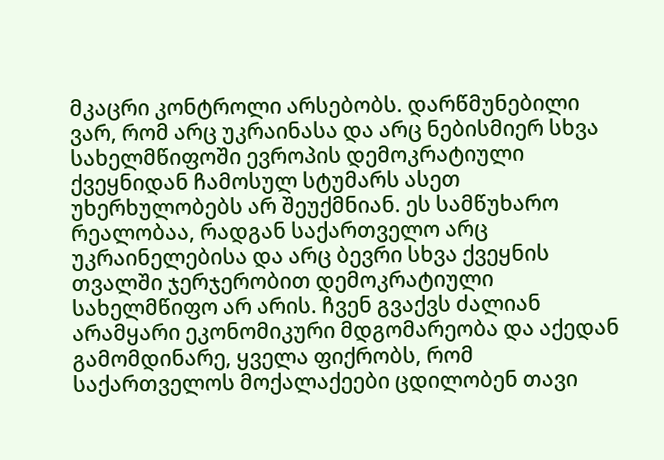მკაცრი კონტროლი არსებობს. დარწმუნებილი ვარ, რომ არც უკრაინასა და არც ნებისმიერ სხვა სახელმწიფოში ევროპის დემოკრატიული ქვეყნიდან ჩამოსულ სტუმარს ასეთ უხერხულობებს არ შეუქმნიან. ეს სამწუხარო რეალობაა, რადგან საქართველო არც უკრაინელებისა და არც ბევრი სხვა ქვეყნის თვალში ჯერჯერობით დემოკრატიული სახელმწიფო არ არის. ჩვენ გვაქვს ძალიან არამყარი ეკონომიკური მდგომარეობა და აქედან გამომდინარე, ყველა ფიქრობს, რომ საქართველოს მოქალაქეები ცდილობენ თავი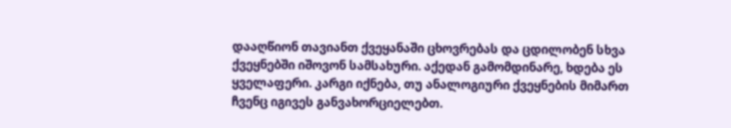დააღწიონ თავიანთ ქვეყანაში ცხოვრებას და ცდილობენ სხვა ქვეყნებში იშოვონ სამსახური. აქედან გამომდინარე, ხდება ეს ყველაფერი. კარგი იქნება, თუ ანალოგიური ქვეყნების მიმართ ჩვენც იგივეს განვახორციელებთ.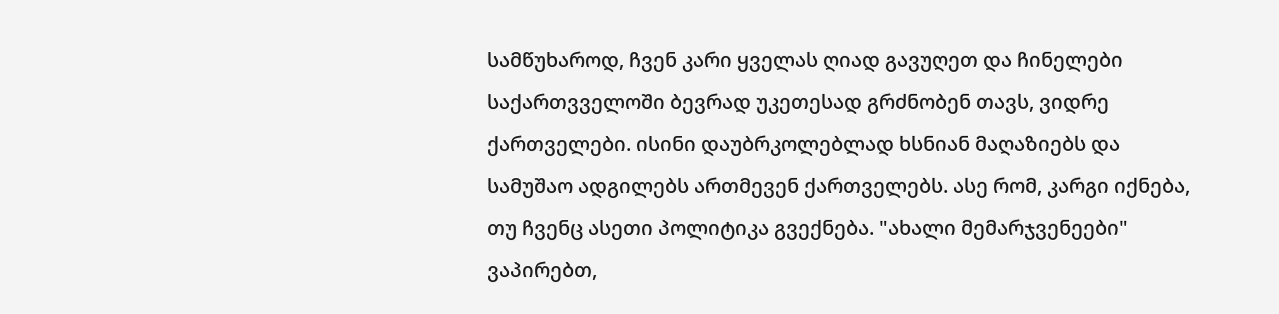სამწუხაროდ, ჩვენ კარი ყველას ღიად გავუღეთ და ჩინელები საქართვველოში ბევრად უკეთესად გრძნობენ თავს, ვიდრე ქართველები. ისინი დაუბრკოლებლად ხსნიან მაღაზიებს და სამუშაო ადგილებს ართმევენ ქართველებს. ასე რომ, კარგი იქნება, თუ ჩვენც ასეთი პოლიტიკა გვექნება. "ახალი მემარჯვენეები" ვაპირებთ,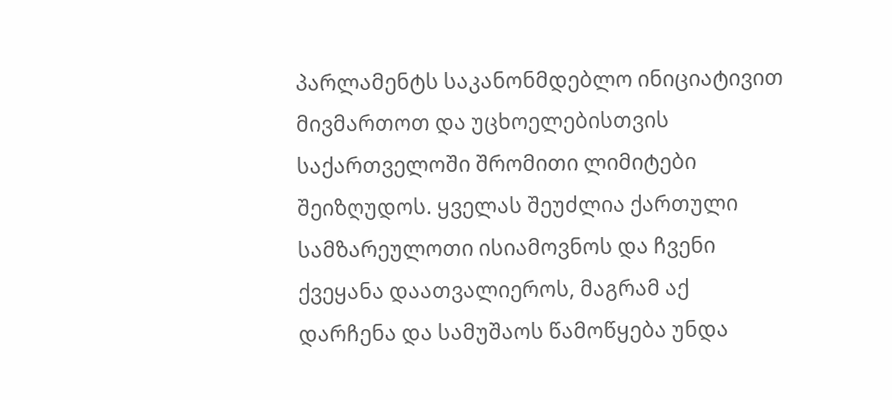პარლამენტს საკანონმდებლო ინიციატივით მივმართოთ და უცხოელებისთვის საქართველოში შრომითი ლიმიტები შეიზღუდოს. ყველას შეუძლია ქართული სამზარეულოთი ისიამოვნოს და ჩვენი ქვეყანა დაათვალიეროს, მაგრამ აქ დარჩენა და სამუშაოს წამოწყება უნდა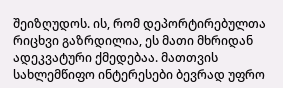შეიზღუდოს. ის, რომ დეპორტირებულთა რიცხვი გაზრდილია, ეს მათი მხრიდან ადეკვატური ქმედებაა. მათთვის სახლემწიფო ინტერესები ბევრად უფრო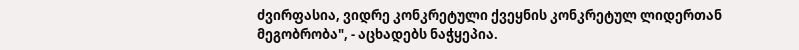ძვირფასია, ვიდრე კონკრეტული ქვეყნის კონკრეტულ ლიდერთან მეგობრობა", - აცხადებს ნაჭყეპია.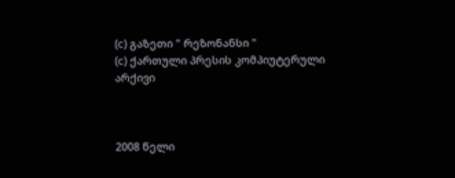(c) გაზეთი " რეზონანსი "
(c) ქართული პრესის კომპიუტერული არქივი



2008 წელი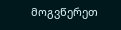მოგვწერეთ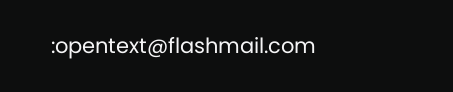:opentext@flashmail.com